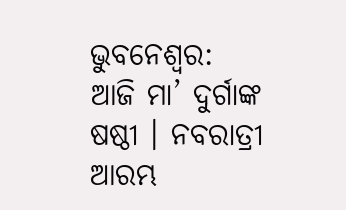ଭୁବନେଶ୍ଵର: ଆଜି ମା’ ଦୁର୍ଗାଙ୍କ ଷଷ୍ଠୀ । ନବରାତ୍ରୀ ଆରମ୍ଭ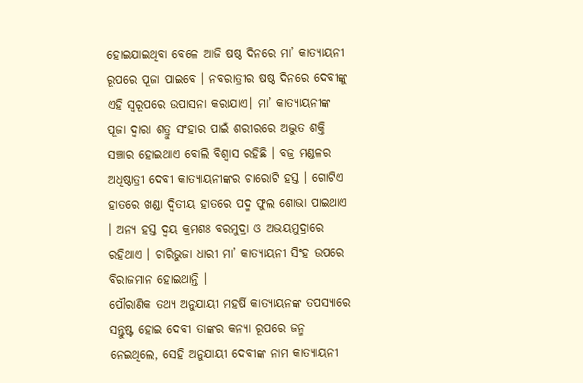ହୋଇଯାଇଥିବା ବେଳେ ଆଜି ଷଷ୍ଠ ଦିନରେ ମା’ କାତ୍ୟାୟନୀ ରୂପରେ ପୂଜା ପାଇବେ । ନବରାତ୍ରୀର ଷଷ୍ଠ ଦିନରେ ଦେବୀଙ୍କୁ ଏହି ସ୍ୱରୂପରେ ଉପାସନା କରାଯାଏ। ମା’ କାତ୍ୟାୟନୀଙ୍କ ପୂଜା ଦ୍ବାରା ଶତ୍ରୁ ସଂହାର ପାଇଁ ଶରୀରରେ ଅଦ୍ଭୁତ ଶକ୍ତି ସଞ୍ଚାର ହୋଇଥାଏ ବୋଲି ବିଶ୍ବାସ ରହିଛି । ବଜ୍ର ମଣ୍ଡଳର ଅଧିଷ୍ଠାତ୍ରୀ ଦେବୀ କାତ୍ୟାୟନୀଙ୍କର ଚାରୋଟି ହସ୍ତ । ଗୋଟିଏ ହାତରେ ଖଣ୍ଡା ଦ୍ବିତୀୟ ହାତରେ ପଦ୍ମ ଫୁଲ ଶୋଭା ପାଇଥାଏ । ଅନ୍ୟ ହସ୍ତ ଦ୍ବୟ କ୍ରମଶଃ ବରମୁଦ୍ରା ଓ ଅଭୟମୁଦ୍ରାରେ ରହିଥାଏ । ଚାରିଭୁଜା ଧାରୀ ମା’ କାତ୍ୟାୟନୀ ସିଂହ ଉପରେ ବିରାଜମାନ ହୋଇଥାନ୍ତି ।
ପୌରାଣିକ ତଥ୍ୟ ଅନୁଯାୟୀ ମହର୍ଷି କାତ୍ୟାୟନଙ୍କ ତପସ୍ୟାରେ ସନ୍ତୁଷ୍ଟ ହୋଇ ଦେବୀ ତାଙ୍କର କନ୍ୟା ରୂପରେ ଜନ୍ମ ନେଇଥିଲେ, ସେହି ଅନୁଯାୟୀ ଦେବୀଙ୍କ ନାମ କାତ୍ୟାୟନୀ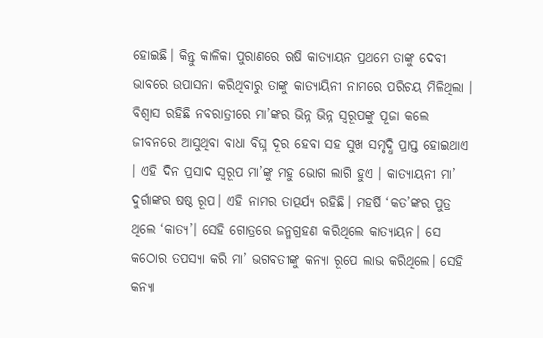ହୋଇଛି। କିନ୍ତୁ କାଳିକା ପୁରାଣରେ ଋଷି କାତ୍ୟାୟନ ପ୍ରଥମେ ତାଙ୍କୁ ଦେବୀ ଭାବରେ ଉପାସନା କରିଥିବାରୁ ତାଙ୍କୁ କାତ୍ୟାୟିନୀ ନାମରେ ପରିଚୟ ମିଳିଥିଲା । ବିଶ୍ବାସ ରହିଛି ନବରାତ୍ରୀରେ ମା’ଙ୍କର ଭିନ୍ନ ଭିନ୍ନ ସ୍ବରୂପଙ୍କୁ ପୂଜା କଲେ ଜୀବନରେ ଆସୁଥିବା ବାଧା ବିଘ୍ନ ଦୂର ହେବା ସହ ସୁଖ ସମୃଦ୍ଧି ପ୍ରାପ୍ତ ହୋଇଥାଏ । ଏହି ଦିନ ପ୍ରସାଦ ସ୍ବରୂପ ମା’ଙ୍କୁ ମହୁ ଭୋଗ ଲାଗି ହୁଏ । କାତ୍ୟାୟନୀ ମା’ ଦୁର୍ଗାଙ୍କର ଷଷ୍ଠ ରୂପ। ଏହି ନାମର ତାତ୍ପର୍ଯ୍ୟ ରହିଛି। ମହର୍ଷି ‘କତ’ଙ୍କର ପୁତ୍ର ଥିଲେ ‘କାତ୍ୟ’। ସେହି ଗୋତ୍ରରେ ଜନ୍ମଗ୍ରହଣ କରିଥିଲେ କାତ୍ୟାୟନ। ସେ କଠୋର ତପସ୍ୟା କରି ମା’ ଭଗବତୀଙ୍କୁ କନ୍ୟା ରୂପେ ଲାଭ କରିଥିଲେ। ସେହି କନ୍ୟା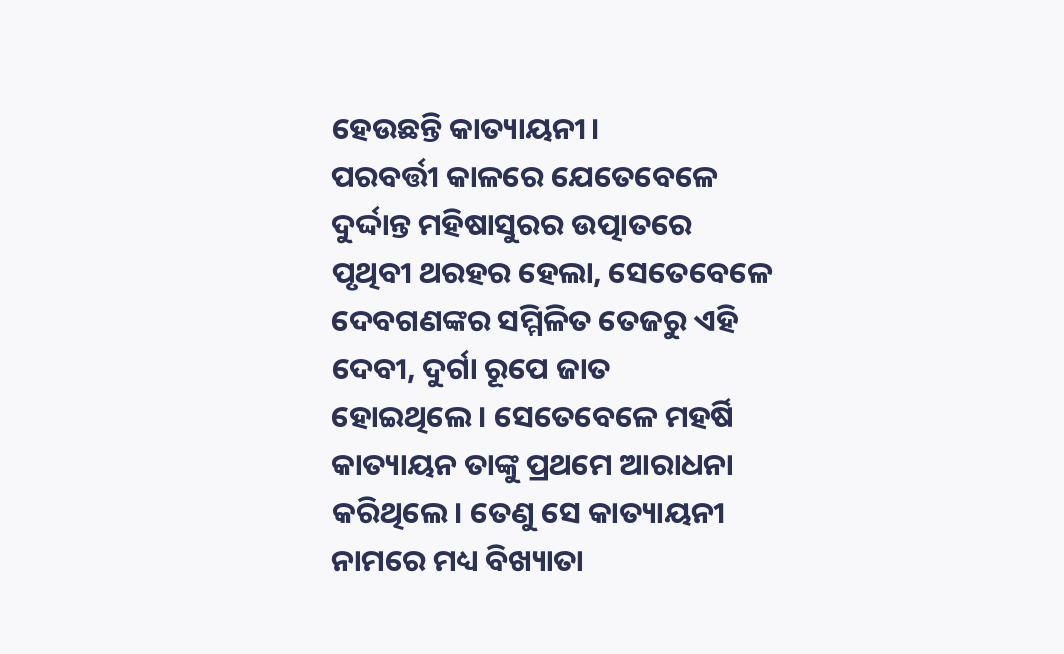ହେଉଛନ୍ତି କାତ୍ୟାୟନୀ।
ପରବର୍ତ୍ତୀ କାଳରେ ଯେତେବେଳେ ଦୁର୍ଦ୍ଦାନ୍ତ ମହିଷାସୁରର ଉତ୍ପାତରେ ପୃଥିବୀ ଥରହର ହେଲା, ସେତେବେଳେ ଦେବଗଣଙ୍କର ସମ୍ମିଳିତ ତେଜରୁ ଏହି ଦେବୀ, ଦୁର୍ଗା ରୂପେ ଜାତ ହୋଇଥିଲେ। ସେତେବେଳେ ମହର୍ଷି କାତ୍ୟାୟନ ତାଙ୍କୁ ପ୍ରଥମେ ଆରାଧନା କରିଥିଲେ। ତେଣୁ ସେ କାତ୍ୟାୟନୀ ନାମରେ ମଧ୍ୟ ବିଖ୍ୟାତା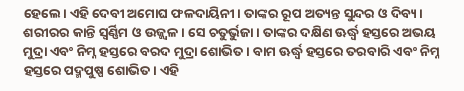ହେଲେ। ଏହି ଦେବୀ ଅମୋଘ ଫଳଦାୟିନୀ। ତାଙ୍କର ରୂପ ଅତ୍ୟନ୍ତ ସୁନ୍ଦର ଓ ଦିବ୍ୟ। ଶରୀରର କାନ୍ତି ସ୍ବର୍ଣ୍ଣିମ ଓ ଉଜ୍ଜ୍ବଳ। ସେ ଚତୁର୍ଭୁଜା। ତାଙ୍କର ଦକ୍ଷିଣ ଊର୍ଦ୍ଧ୍ବ ହସ୍ତରେ ଅଭୟ ମୁଦ୍ରା ଏବଂ ନିମ୍ନ ହସ୍ତରେ ବରଦ ମୁଦ୍ରା ଶୋଭିତ। ବାମ ଊର୍ଦ୍ଧ୍ବ ହସ୍ତରେ ତରବାରି ଏବଂ ନିମ୍ନ ହସ୍ତରେ ପଦ୍ମପୁଷ୍ପ ଶୋଭିତ। ଏହି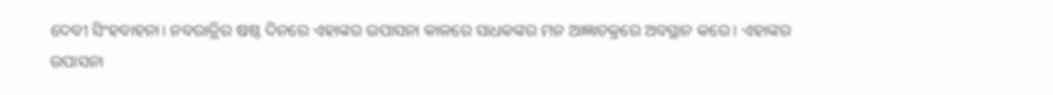ଦେବୀ ସିଂହବାହନା। ନବରାତ୍ରିର ଷଷ୍ଠ ଦିନରେ ଏହାଙ୍କର ଉପାସନା କାଳରେ ସାଧକଙ୍କର ମନ ଆଜ୍ଞାଚକ୍ରରେ ଅବସ୍ଥାନ କରେ। ଏହାଙ୍କର ଉପାସନା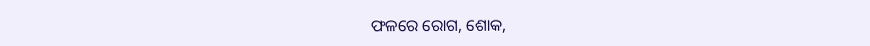ଫଳରେ ରୋଗ, ଶୋକ,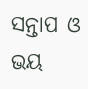ସନ୍ତାପ ଓ ଭୟ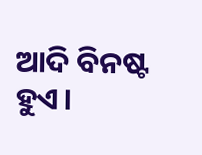ଆଦି ବିନଷ୍ଟ ହୁଏ।